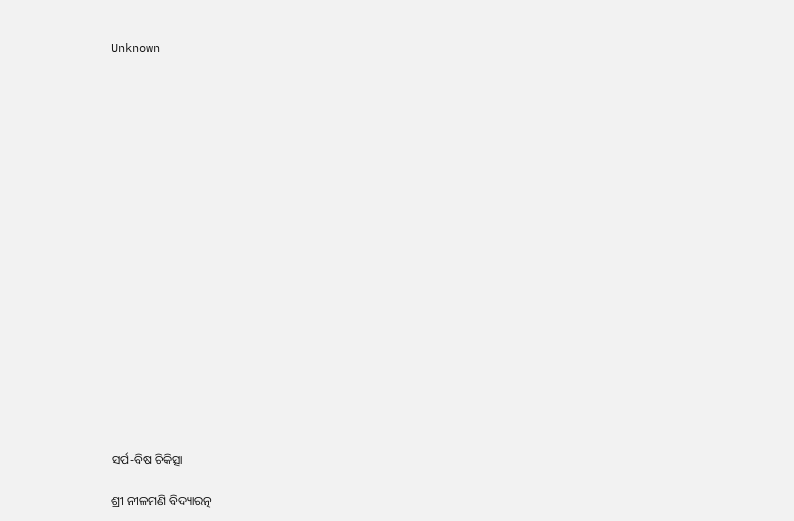Unknown



















ସର୍ପ-ବିଷ ଚିକିତ୍ସା

ଶ୍ରୀ ନୀଳମଣି ବିଦ୍ୟାରତ୍ନ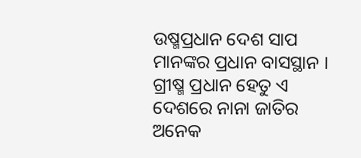ଉଷ୍ମପ୍ରଧାନ ଦେଶ ସାପ ମାନଙ୍କର ପ୍ରଧାନ ବାସସ୍ଥାନ । ଗ୍ରୀଷ୍ମ ପ୍ରଧାନ ହେତୁ ଏ ଦେଶରେ ନାନା ଜାତିର ଅନେକ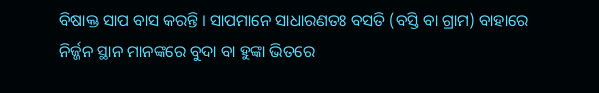ବିଷାକ୍ତ ସାପ ବାସ କରନ୍ତି । ସାପମାନେ ସାଧାରଣତଃ ବସତି (ବସ୍ତି ବା ଗ୍ରାମ) ବାହାରେ ନିର୍ଜ୍ଜନ ସ୍ଥାନ ମାନଙ୍କରେ ବୁଦା ବା ହୁଙ୍କା ଭିତରେ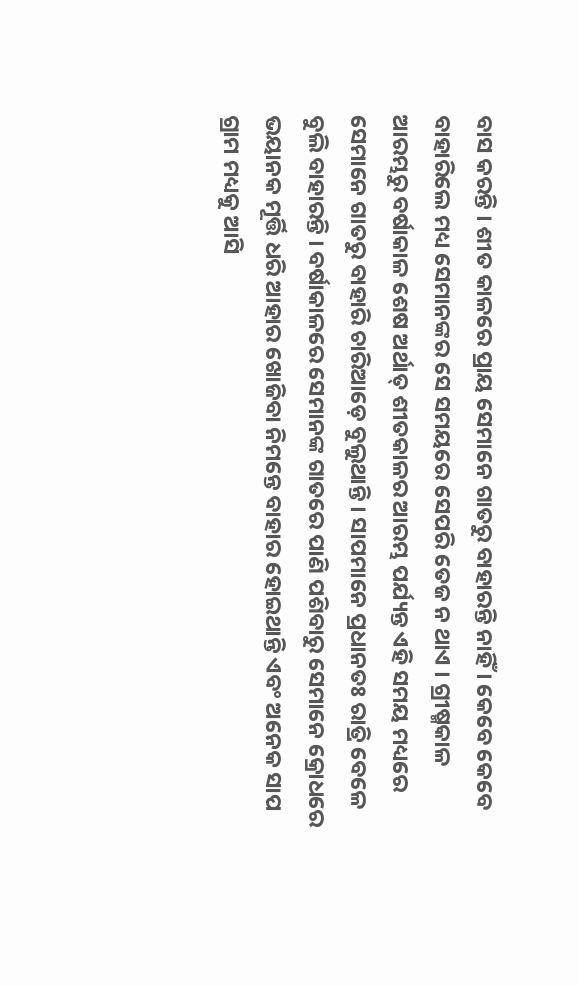ବାସ କରନ୍ତି । ଶୀତ କାଳରେ ପ୍ରାୟ ସେମାନେ ଗାତରୁ ବାହାରନ୍ତି ନାହିଁ । କେବେ କେବେ ବାହାରିଲେ ମଧ୍ୟ ସେମାନଙ୍କର ସେ ସମୟରେ ସେପରି ତେଜ ନ ଥାଏ । ଗ୍ରୀଷ୍ମକାଳ ଆରମ୍ଭରୁ ବର୍ଷାକାଳ ଶେଷ ଅର୍ଥାତ୍‌ ଶୀତକାଳର ଆରମ୍ଭ ପର୍ଯ୍ୟନ୍ତ ଏହି ସମୟ ମଧ୍ୟରେ ସେମାନେ ଗାତରୁ ବାହାରି ଚାରିଆଡ଼େ ବୁଲୁଥାନ୍ତି । ସାପମାନେ ପ୍ରଧାନତଃ ରାତ୍ରି ବେଳେ ବୁଲି ବାହାରନ୍ତି । ବର୍ଷାକାଳରେ ସେମାନଙ୍କ ଗାତରେ ପାଣି ପଶିବାରୁ ସେମାନେ କ୍ରୋଧରେ ଭୟାନକ ମୂର୍ତ୍ତି ଧରି ଆହାର ଖୋଜିବା ନିମନ୍ତେ ବାହାର ହୋଇଥାନ୍ତି ଏବଂ ଅନେକ ସାପ ଗ୍ରାମ ମଧ୍ୟକୁ ଆସି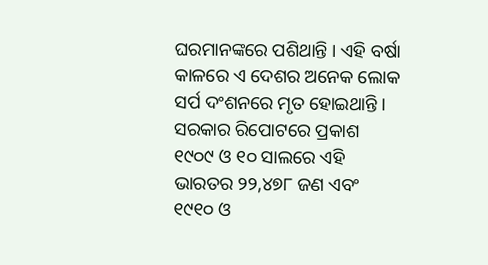ଘରମାନଙ୍କରେ ପଶିଥାନ୍ତି । ଏହି ବର୍ଷା କାଳରେ ଏ ଦେଶର ଅନେକ ଲୋକ ସର୍ପ ଦଂଶନରେ ମୃତ ହୋଇଥାନ୍ତି । ସରକାର ରିପୋଟରେ ପ୍ରକାଶ ୧୯୦୯ ଓ ୧୦ ସାଲରେ ଏହି ଭାରତର ୨୨,୪୭୮ ଜଣ ଏବଂ ୧୯୧୦ ଓ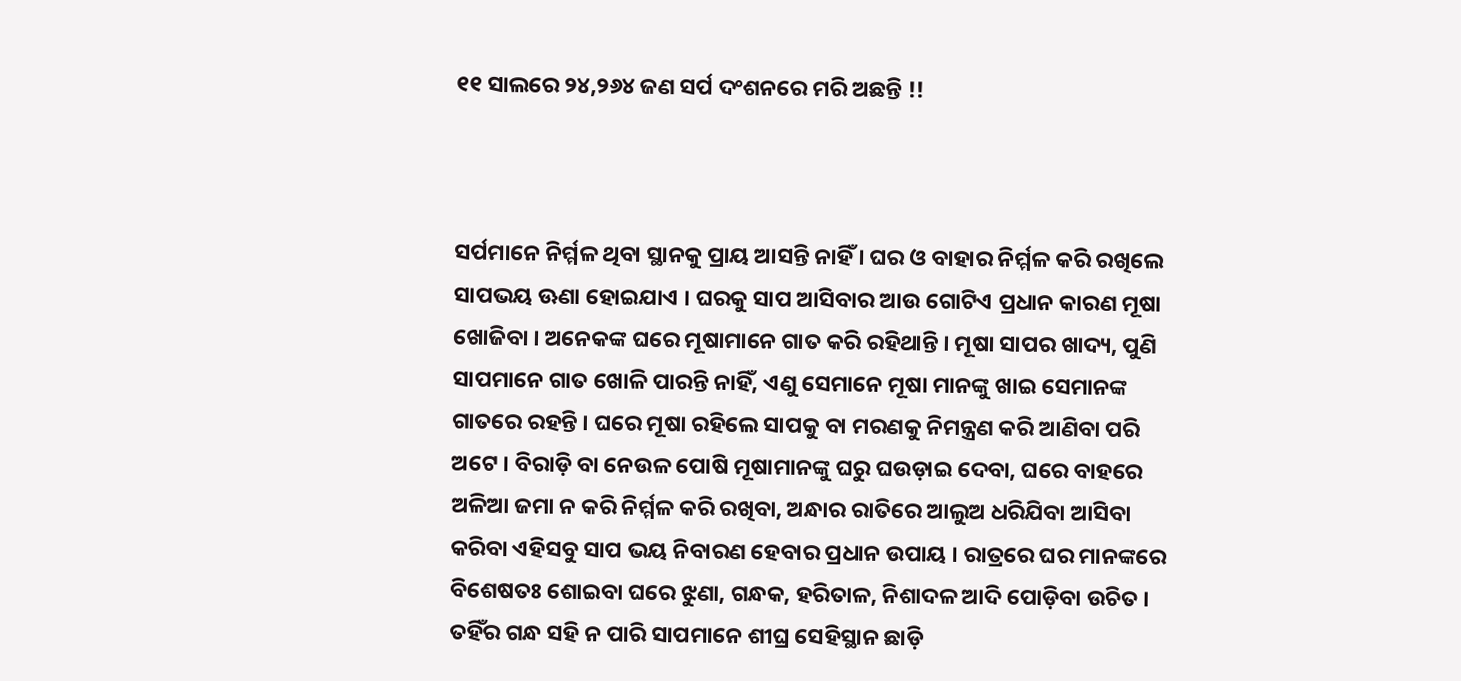୧୧ ସାଲରେ ୨୪,୨୬୪ ଜଣ ସର୍ପ ଦଂଶନରେ ମରି ଅଛନ୍ତି !!



ସର୍ପମାନେ ନିର୍ମ୍ମଳ ଥିବା ସ୍ଥାନକୁ ପ୍ରାୟ ଆସନ୍ତି ନାହିଁ । ଘର ଓ ବାହାର ନିର୍ମ୍ମଳ କରି ରଖିଲେ ସାପଭୟ ଊଣା ହୋଇଯାଏ । ଘରକୁ ସାପ ଆସିବାର ଆଉ ଗୋଟିଏ ପ୍ରଧାନ କାରଣ ମୂଷା ଖୋଜିବା । ଅନେକଙ୍କ ଘରେ ମୂଷାମାନେ ଗାତ କରି ରହିଥାନ୍ତି । ମୂଷା ସାପର ଖାଦ୍ୟ, ପୁଣି ସାପମାନେ ଗାତ ଖୋଳି ପାରନ୍ତି ନାହିଁ, ଏଣୁ ସେମାନେ ମୂଷା ମାନଙ୍କୁ ଖାଇ ସେମାନଙ୍କ ଗାତରେ ରହନ୍ତି । ଘରେ ମୂଷା ରହିଲେ ସାପକୁ ବା ମରଣକୁ ନିମନ୍ତ୍ରଣ କରି ଆଣିବା ପରି ଅଟେ । ବିରାଡ଼ି ବା ନେଉଳ ପୋଷି ମୂଷାମାନଙ୍କୁ ଘରୁ ଘଉଡ଼ାଇ ଦେବା, ଘରେ ବାହରେ ଅଳିଆ ଜମା ନ କରି ନିର୍ମ୍ମଳ କରି ରଖିବା, ଅନ୍ଧାର ରାତିରେ ଆଲୁଅ ଧରିଯିବା ଆସିବା କରିବା ଏହିସବୁ ସାପ ଭୟ ନିବାରଣ ହେବାର ପ୍ରଧାନ ଉପାୟ । ରାତ୍ରରେ ଘର ମାନଙ୍କରେ ବିଶେଷତଃ ଶୋଇବା ଘରେ ଝୁଣା, ଗନ୍ଧକ, ହରିତାଳ, ନିଶାଦଳ ଆଦି ପୋଡ଼ିବା ଉଚିତ । ତହିଁର ଗନ୍ଧ ସହି ନ ପାରି ସାପମାନେ ଶୀଘ୍ର ସେହିସ୍ଥାନ ଛାଡ଼ି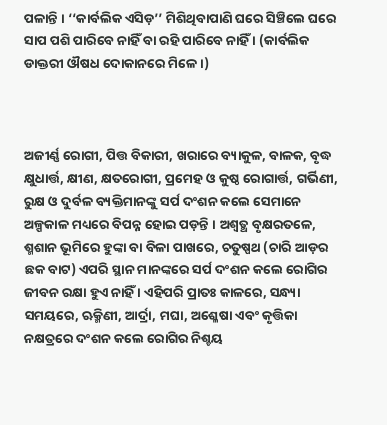ପଳାନ୍ତି । ‘‘କାର୍ବଲିକ ଏସିଡ଼’’ ମିଶିଥିବାପାଣି ଘରେ ସିଞ୍ଚିଲେ ଘରେ ସାପ ପଶି ପାରିବେ ନାହିଁ ବା ରହି ପାରିବେ ନାହିଁ । (କାର୍ବଲିକ ଡାକ୍ତରୀ ଔଷଧ ଦୋକାନରେ ମିଳେ ।)



ଅଜୀର୍ଣ୍ଣ ରୋଗୀ, ପିତ୍ତ ବିକାରୀ, ଖରାରେ ବ୍ୟାକୁଳ, ବାଳକ, ବୃଦ୍ଧ କ୍ଷୁଧାର୍ତ୍ତ, କ୍ଷୀଣ, କ୍ଷତରୋଗୀ, ପ୍ରମେହ ଓ କୁଷ୍ଠ ରୋଗାର୍ତ୍ତ, ଗର୍ଭିଣୀ, ରୁକ୍ଷ ଓ ଦୁର୍ବଳ ବ୍ୟକ୍ତିମାନଙ୍କୁ ସର୍ପ ଦଂଶନ କଲେ ସେମାନେ ଅଳ୍ପକାଳ ମଧ୍ୟରେ ବିପନ୍ନ ହୋଇ ପଡ଼ନ୍ତି । ଅଶ୍ୱତ୍ଥ ବୃକ୍ଷରତଳେ, ଶ୍ମଶାନ ଭୂମିରେ ହୁଙ୍କା ବା ବିଳା ପାଖରେ, ଚତୁଷ୍ପଥ (ଚାରି ଆଡ଼ର ଛକ ବାଟ) ଏପରି ସ୍ଥାନ ମାନଙ୍କରେ ସର୍ପ ଦଂଶନ କଲେ ରୋଗିର ଜୀବନ ରକ୍ଷା ହୁଏ ନାହିଁ । ଏହିପରି ପ୍ରାତଃ କାଳରେ, ସନ୍ଧ୍ୟା ସମୟରେ, ଋକ୍ମିଣୀ, ଆର୍ଦ୍ରା, ମଘା, ଅଶ୍ଳେଷା ଏବଂ କୃତ୍ତିକା ନକ୍ଷତ୍ରରେ ଦଂଶନ କଲେ ରୋଗିର ନିଶ୍ଚୟ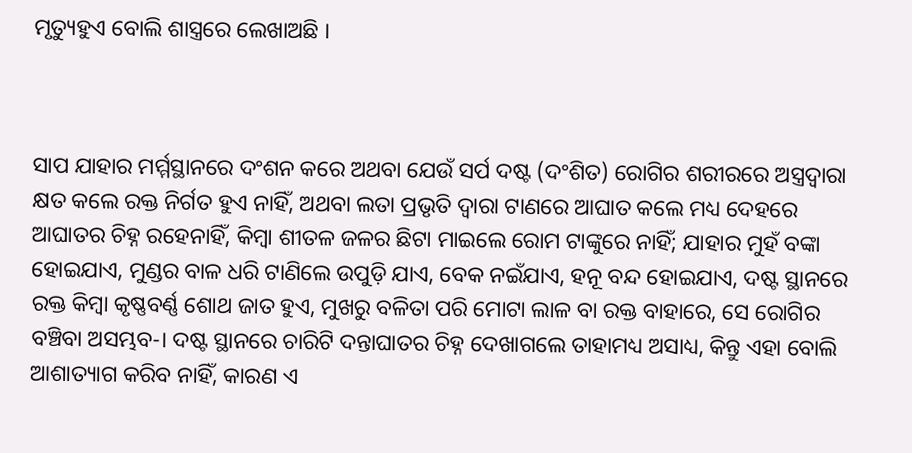ମୃତ୍ୟୁହୁଏ ବୋଲି ଶାସ୍ତ୍ରରେ ଲେଖାଅଛି ।



ସାପ ଯାହାର ମର୍ମ୍ମସ୍ଥାନରେ ଦଂଶନ କରେ ଅଥବା ଯେଉଁ ସର୍ପ ଦଷ୍ଟ (ଦଂଶିତ) ରୋଗିର ଶରୀରରେ ଅସ୍ତ୍ରଦ୍ୱାରା କ୍ଷତ କଲେ ରକ୍ତ ନିର୍ଗତ ହୁଏ ନାହିଁ, ଅଥବା ଲତା ପ୍ରଭୃତି ଦ୍ୱାରା ଟାଣରେ ଆଘାତ କଲେ ମଧ୍ୟ ଦେହରେ ଆଘାତର ଚିହ୍ନ ରହେନାହିଁ, କିମ୍ବା ଶୀତଳ ଜଳର ଛିଟା ମାଇଲେ ରୋମ ଟାଙ୍କୁରେ ନାହିଁ; ଯାହାର ମୁହଁ ବଙ୍କା ହୋଇଯାଏ, ମୁଣ୍ଡର ବାଳ ଧରି ଟାଣିଲେ ଉପୁଡ଼ି ଯାଏ, ବେକ ନଇଁଯାଏ, ହନୂ ବନ୍ଦ ହୋଇଯାଏ, ଦଷ୍ଟ ସ୍ଥାନରେ ରକ୍ତ କିମ୍ବା କୃଷ୍ଣବର୍ଣ୍ଣ ଶୋଥ ଜାତ ହୁଏ, ମୁଖରୁ ବଳିତା ପରି ମୋଟା ଲାଳ ବା ରକ୍ତ ବାହାରେ, ସେ ରୋଗିର ବଞ୍ଚିବା ଅସମ୍ଭବ-। ଦଷ୍ଟ ସ୍ଥାନରେ ଚାରିଟି ଦନ୍ତାଘାତର ଚିହ୍ନ ଦେଖାଗଲେ ତାହାମଧ୍ୟ ଅସାଧ୍ୟ, କିନ୍ତୁ ଏହା ବୋଲି ଆଶାତ୍ୟାଗ କରିବ ନାହିଁ, କାରଣ ଏ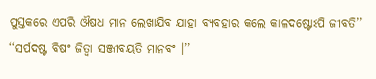ପୁସ୍ତକରେ ଏପରି ଔଷଧ ମାନ ଲେଖାଯିବ ଯାହା ବ୍ୟବହାର କଲେ କାଳଦଷ୍ଟୋଽପି ଜୀବତି’’ ‘‘ସର୍ପଦଷ୍ଟ ବିଷଂ ଜିତ୍ୱା ସଞ୍ଜୀବୟତି ମାନବଂ ।’’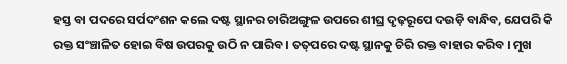ହସ୍ତ ବା ପଦରେ ସର୍ପଦଂଶନ କଲେ ଦଷ୍ଟ ସ୍ଥାନର ଚାରିଅଙ୍ଗୁଳ ଉପରେ ଶୀଘ୍ର ଦୃଢ଼ରୂପେ ଦଉଡ଼ି ବାନ୍ଧିବ, ଯେପରି କି ରକ୍ତ ସଂଞ୍ଚାଳିତ ହୋଇ ବିଷ ଉପରକୁ ଉଠି ନ ପାରିବ । ତତ୍‌ପରେ ଦଷ୍ଟ ସ୍ଥାନକୁ ଚିରି ରକ୍ତ ବାହାର କରିବ । ମୁଖ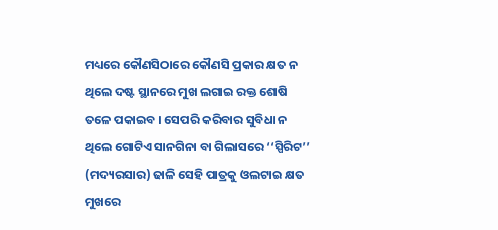ମଧ୍ୟରେ କୌଣସିଠାରେ କୌଣସି ପ୍ରକାର କ୍ଷତ ନ ଥିଲେ ଦଷ୍ଟ ସ୍ଥାନରେ ମୁଖ ଲଗାଇ ରକ୍ତ ଶୋଷି ତଳେ ପକାଇବ । ସେପରି କରିବାର ସୁବିଧା ନ ଥିଲେ ଗୋଟିଏ ସାନଗିନା ବା ଗିଲାସରେ ‘‘ସ୍ପିରିଟ’’ (ମଦ୍ୟରସାର) ଢାଳି ସେହି ପାତ୍ରକୁ ଓଲଟାଇ କ୍ଷତ ମୁଖରେ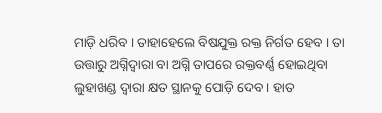ମାଡ଼ି ଧରିବ । ତାହାହେଲେ ବିଷଯୁକ୍ତ ରକ୍ତ ନିର୍ଗତ ହେବ । ତା ଉତ୍ତାରୁ ଅଗ୍ନିଦ୍ୱାରା ବା ଅଗ୍ନି ତାପରେ ରକ୍ତବର୍ଣ୍ଣ ହୋଇଥିବା ଲୁହାଖଣ୍ଡ ଦ୍ୱାରା କ୍ଷତ ସ୍ଥାନକୁ ପୋଡ଼ି ଦେବ । ହାତ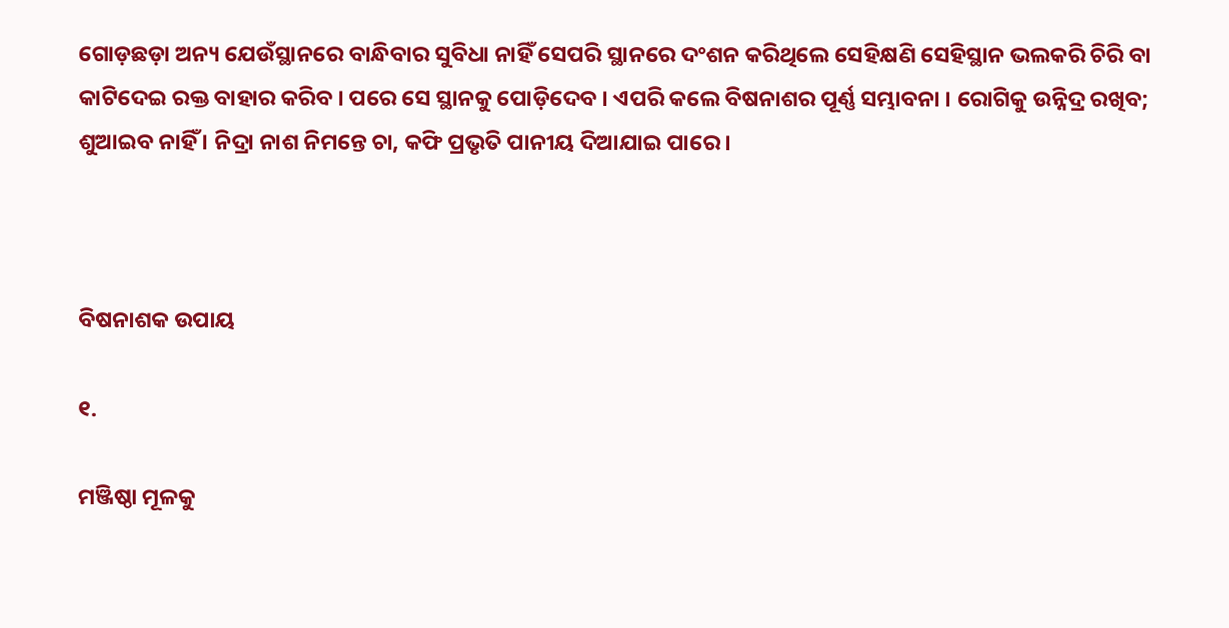ଗୋଡ଼ଛଡ଼ା ଅନ୍ୟ ଯେଉଁସ୍ଥାନରେ ବାନ୍ଧିବାର ସୁବିଧା ନାହିଁ ସେପରି ସ୍ଥାନରେ ଦଂଶନ କରିଥିଲେ ସେହିକ୍ଷଣି ସେହିସ୍ଥାନ ଭଲକରି ଚିରି ବା କାଟିଦେଇ ରକ୍ତ ବାହାର କରିବ । ପରେ ସେ ସ୍ଥାନକୁ ପୋଡ଼ିଦେବ । ଏପରି କଲେ ବିଷନାଶର ପୂର୍ଣ୍ଣ ସମ୍ଭାବନା । ରୋଗିକୁ ଉନ୍ନିଦ୍ର ରଖିବ; ଶୁଆଇବ ନାହିଁ । ନିଦ୍ରା ନାଶ ନିମନ୍ତେ ଚା, କଫି ପ୍ରଭୃତି ପାନୀୟ ଦିଆଯାଇ ପାରେ ।



ବିଷନାଶକ ଉପାୟ

୧.

ମଞ୍ଜିଷ୍ଠା ମୂଳକୁ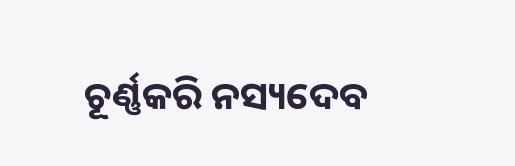ଚୂର୍ଣ୍ଣକରି ନସ୍ୟଦେବ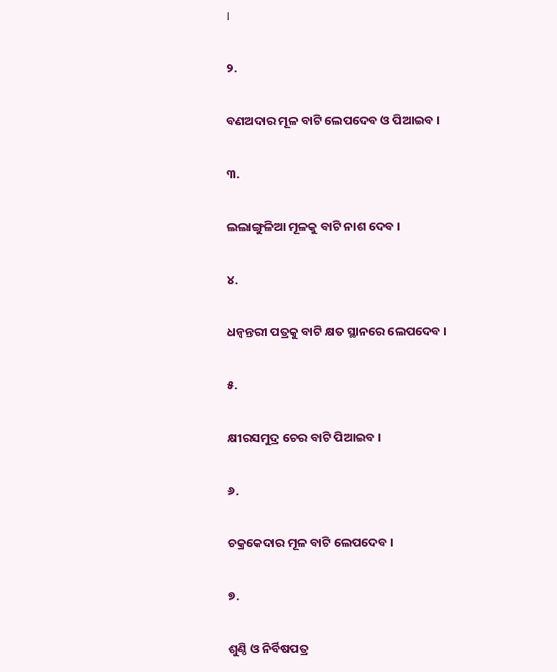।

୨.

ବଣଅଦାର ମୂଳ ବାଟି ଲେପଦେବ ଓ ପିଆଇବ ।

୩.

ଲଲାଙ୍ଗୁଳିଆ ମୂଳକୁ ବାଟି ନାଶ ଦେବ ।

୪.

ଧନ୍ୱନ୍ତରୀ ପତ୍ରକୁ ବାଟି କ୍ଷତ ସ୍ଥାନରେ ଲେପଦେବ ।

୫.

କ୍ଷୀରସମୁଦ୍ର ଚେର ବାଟି ପିଆଇବ ।

୬.

ଚକ୍ରକେଦାର ମୂଳ ବାଟି ଲେପଦେବ ।

୭.

ଶୁଣ୍ଠି ଓ ନିର୍ବିଷପତ୍ର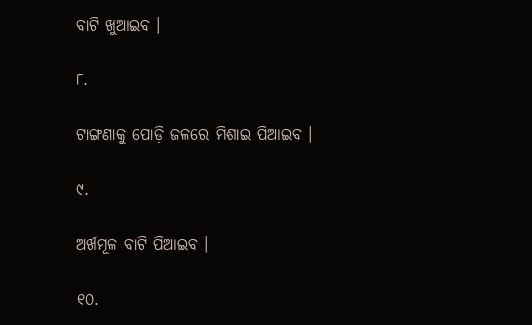ବାଟି ଖୁଆଇବ ।

୮.

ଟାଙ୍ଗଣାକୁ ପୋଡ଼ି ଜଳରେ ମିଶାଇ ପିଆଇବ ।

୯.

ଅର୍ଖମୂଳ ବାଟି ପିଆଇବ ।

୧୦.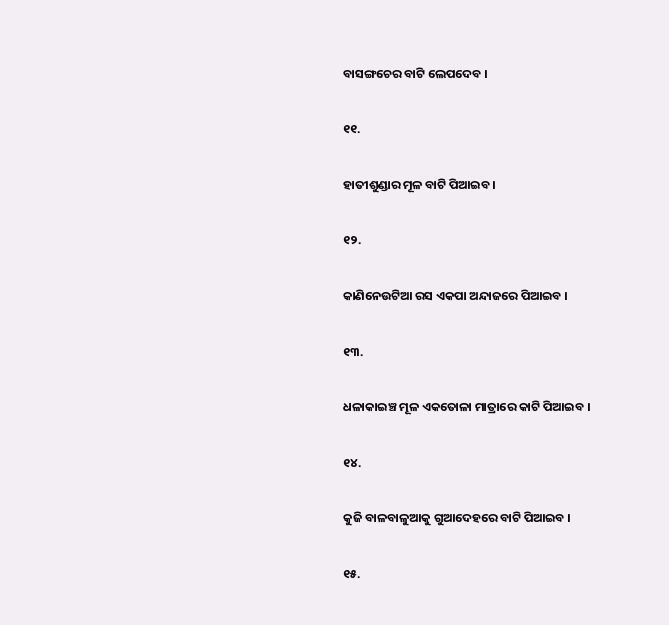ବାସଙ୍ଗଚେର ବାଟି ଲେପଦେବ ।

୧୧.

ହାତୀଶୁଣ୍ଡାର ମୂଳ ବାଟି ପିଆଇବ ।

୧୨.

କାଣିନେଉଟିଆ ରସ ଏକପା ଅନ୍ଦାଜରେ ପିଆଇବ ।

୧୩.

ଧଳାକାଇଞ୍ଚ ମୂଳ ଏକତୋଳା ମାତ୍ରାରେ କାଟି ପିଆଇବ ।

୧୪.

କୁଜି ବାଳବାଳୁଆକୁ ଗୁଆଦେହରେ ବାଟି ପିଆଇବ ।

୧୫.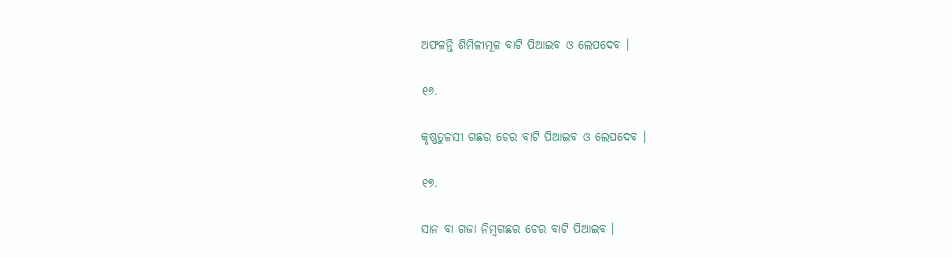ଅଫଳନ୍ତି ଶିମିଳୀମୂଳ ବାଟି ପିଆଇବ ଓ ଲେପଦେବ ।

୧୬.

କୃଷ୍ଣତୁଳସୀ ଗଛର ଚେର ବାଟି ପିଆଇବ ଓ ଲେପଦେବ ।

୧୭.

ସାନ ବା ଗଜା ନିମ୍ବଗଛର ଚେର ବାଟି ପିଆଇବ ।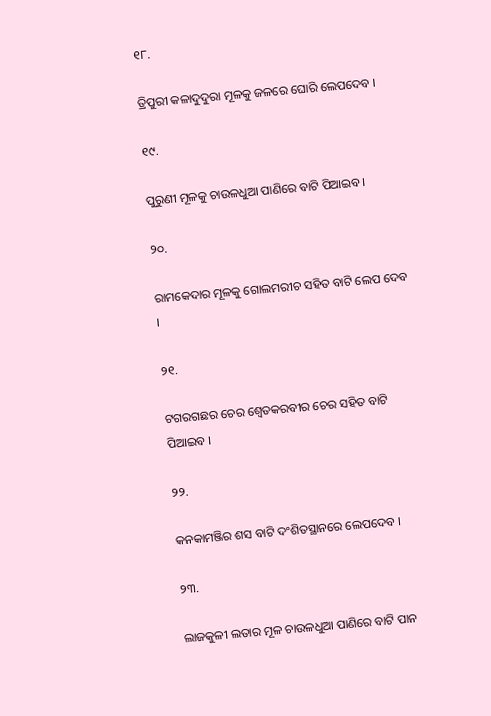୧୮.

ତ୍ରିପୁରୀ କଳାଦୁଦୁରା ମୂଳକୁ ଜଳରେ ଘୋରି ଲେପଦେବ ।

୧୯.

ପୁରୁଣୀ ମୂଳକୁ ଚାଉଳଧୁଆ ପାଣିରେ ବାଟି ପିଆଇବ ।

୨୦.

ରାମକେଦାର ମୂଳକୁ ଗୋଲମରୀଚ ସହିତ ବାଟି ଲେପ ଦେବ ।

୨୧.

ଟଗରଗଛର ଚେର ଶ୍ୱେତକରବୀର ଚେର ସହିତ ବାଟି ପିଆଇବ ।

୨୨.

କନକାମଞ୍ଜିର ଶସ ବାଟି ଦଂଶିତସ୍ଥାନରେ ଲେପଦେବ ।

୨୩.

ଲାଜକୁଳୀ ଲତାର ମୂଳ ଚାଉଳଧୁଆ ପାଣିରେ ବାଟି ପାନ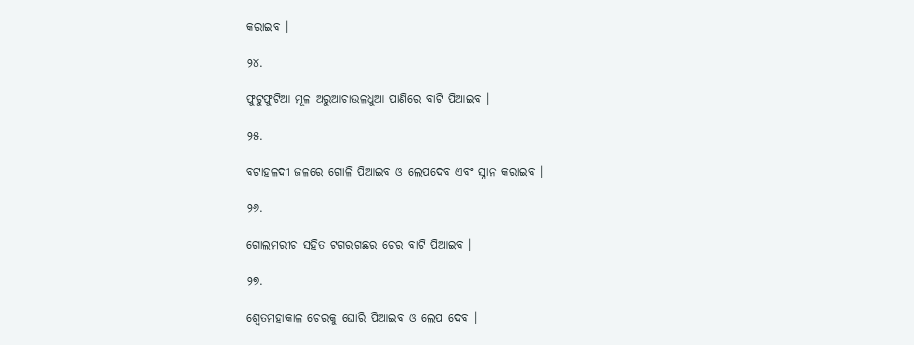କରାଇବ ।

୨୪.

ଫୁଟୁଫୁଟିଆ ମୂଳ ଅରୁଆଚାଉଳଧୁଆ ପାଣିରେ ବାଟି ପିଆଇବ ।

୨୫.

ବଟାହଳଦୀ ଜଳରେ ଗୋଳି ପିଆଇବ ଓ ଲେପଦେବ ଏବଂ ସ୍ନାନ କରାଇବ ।

୨୬.

ଗୋଲମରୀଚ ସହିତ ଟଗରଗଛର ଚେର ବାଟି ପିଆଇବ ।

୨୭.

ଶ୍ୱେତମହାକାଳ ଚେରକୁ ଘୋରି ପିଆଇବ ଓ ଲେପ ଦେବ ।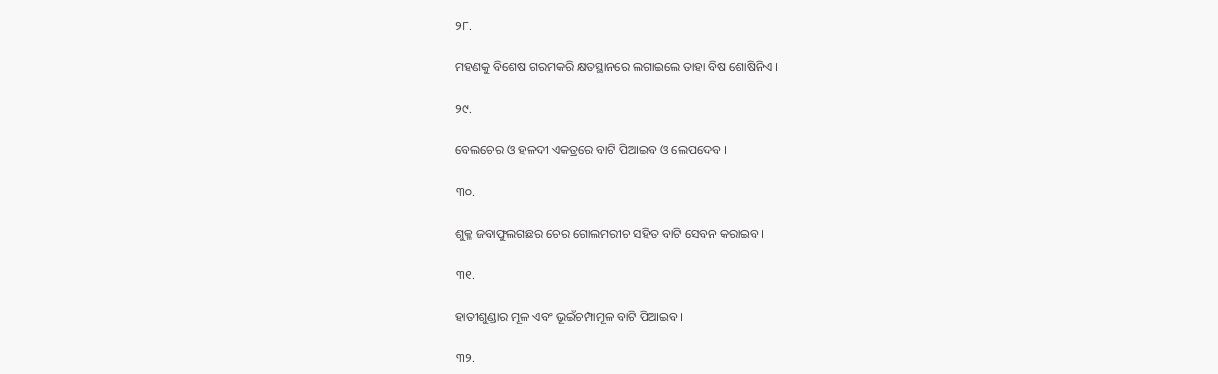୨୮.

ମହଣକୁ ବିଶେଷ ଗରମକରି କ୍ଷତସ୍ଥାନରେ ଲଗାଇଲେ ତାହା ବିଷ ଶୋଷିନିଏ ।

୨୯.

ବେଲଚେର ଓ ହଳଦୀ ଏକତ୍ରରେ ବାଟି ପିଆଇବ ଓ ଲେପଦେବ ।

୩୦.

ଶୁକ୍ଳ ଜବାଫୁଲଗଛର ଚେର ଗୋଲମରୀଚ ସହିତ ବାଟି ସେବନ କରାଇବ ।

୩୧.

ହାତୀଶୁଣ୍ଡାର ମୂଳ ଏବଂ ଭୂଇଁଚମ୍ପାମୂଳ ବାଟି ପିଆଇବ ।

୩୨.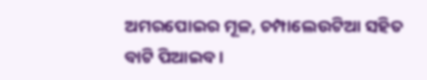ଅମରପୋଇର ମୂଳ, ଚମ୍ପାଲେଉଟିଆ ସହିତ ବାଟି ପିଆଇବ ।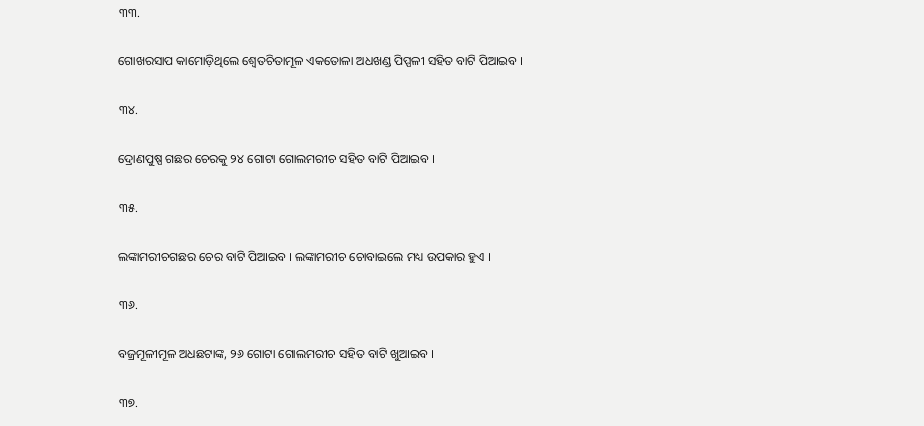୩୩.

ଗୋଖରସାପ କାମୋଡ଼ିଥିଲେ ଶ୍ୱେତଚିତାମୂଳ ଏକତୋଳା ଅଧଖଣ୍ଡ ପିପ୍ପଳୀ ସହିତ ବାଟି ପିଆଇବ ।

୩୪.

ଦ୍ରୋଣପୁଷ୍ପ ଗଛର ଚେରକୁ ୨୪ ଗୋଟା ଗୋଲମରୀଚ ସହିତ ବାଟି ପିଆଇବ ।

୩୫.

ଲଙ୍କାମରୀଚଗଛର ଚେର ବାଟି ପିଆଇବ । ଲଙ୍କାମରୀଚ ଚୋବାଇଲେ ମଧ୍ୟ ଉପକାର ହୁଏ ।

୩୬.

ବଜ୍ରମୂଳୀମୂଳ ଅଧଛଟାଙ୍କ, ୨୬ ଗୋଟା ଗୋଲମରୀଚ ସହିତ ବାଟି ଖୁଆଇବ ।

୩୭.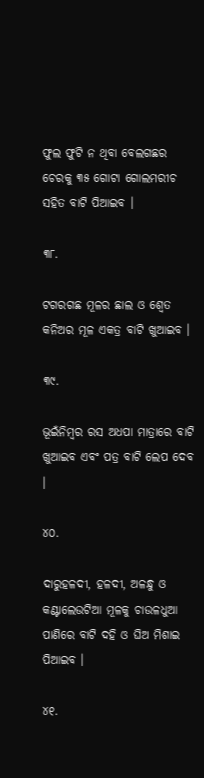ଫୁଲ ଫୁଟି ନ ଥିବା ବେଲଗଛର ଚେରକୁ ୩୫ ଗୋଟା ଗୋଲମରୀଚ ସହିତ ବାଟି ପିଆଇବ ।

୩୮.

ଟଗରଗଛ ମୂଳର ଛାଲ ଓ ଶ୍ୱେତ କନିଅର ମୂଳ ଏକତ୍ର ବାଟି ଖୁଆଇବ ।

୩୯.

ଭୂଇଁନିମ୍ବର ରସ ଅଧପା ମାତ୍ରାରେ ବାଟି ଖୁଆଇବ ଏବଂ ପତ୍ର ବାଟି ଲେପ ଦେବ ।

୪୦.

ଦାରୁହଳଦୀ, ହଳଦୀ, ଅଳନ୍ଧୁ ଓ କଣ୍ଟାଲେଉଟିଆ ମୂଳକୁ ଚାଉଳଧୁଆ ପାଣିରେ ବାଟି ଦହି ଓ ଘିଅ ମିଶାଇ ପିଆଇବ ।

୪୧.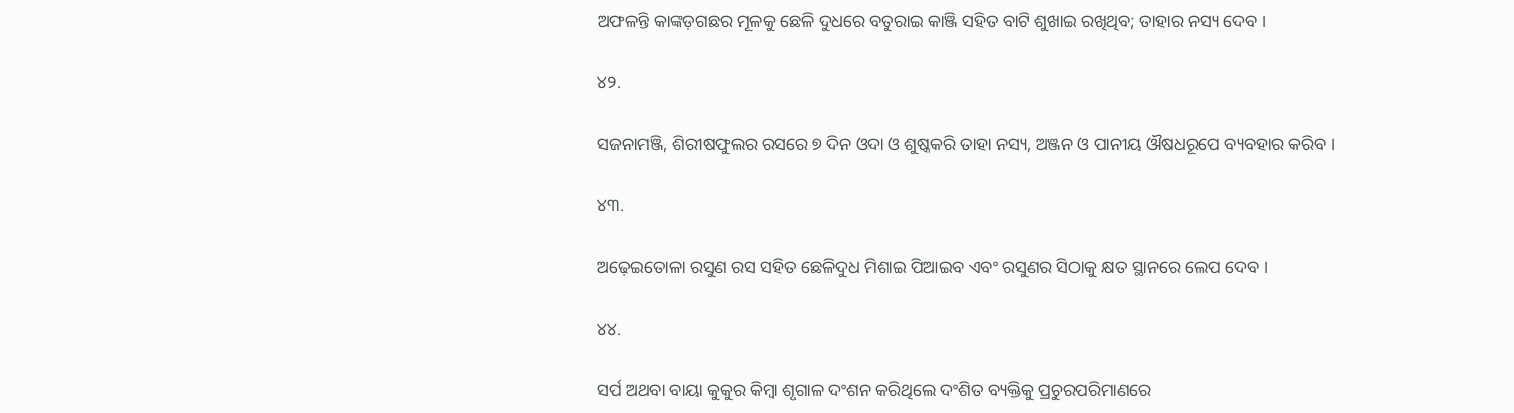ଅଫଳନ୍ତି କାଙ୍କଡ଼ଗଛର ମୂଳକୁ ଛେଳି ଦୁଧରେ ବତୁରାଇ କାଞ୍ଜି ସହିତ ବାଟି ଶୁଖାଇ ରଖିଥିବ; ତାହାର ନସ୍ୟ ଦେବ ।

୪୨.

ସଜନାମଞ୍ଜି, ଶିରୀଷଫୁଲର ରସରେ ୭ ଦିନ ଓଦା ଓ ଶୁଷ୍କକରି ତାହା ନସ୍ୟ, ଅଞ୍ଜନ ଓ ପାନୀୟ ଔଷଧରୂପେ ବ୍ୟବହାର କରିବ ।

୪୩.

ଅଢ଼େଇତୋଳା ରସୁଣ ରସ ସହିତ ଛେଳିଦୁଧ ମିଶାଇ ପିଆଇବ ଏବଂ ରସୁଣର ସିଠାକୁ କ୍ଷତ ସ୍ଥାନରେ ଲେପ ଦେବ ।

୪୪.

ସର୍ପ ଅଥବା ବାୟା କୁକୁର କିମ୍ବା ଶୃଗାଳ ଦଂଶନ କରିଥିଲେ ଦଂଶିତ ବ୍ୟକ୍ତିକୁ ପ୍ରଚୁରପରିମାଣରେ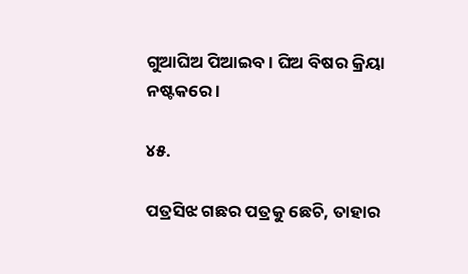ଗୁଆଘିଅ ପିଆଇବ । ଘିଅ ବିଷର କ୍ରିୟା ନଷ୍ଟକରେ ।

୪୫.

ପତ୍ରସିଝ ଗଛର ପତ୍ରକୁ ଛେଚି, ତାହାର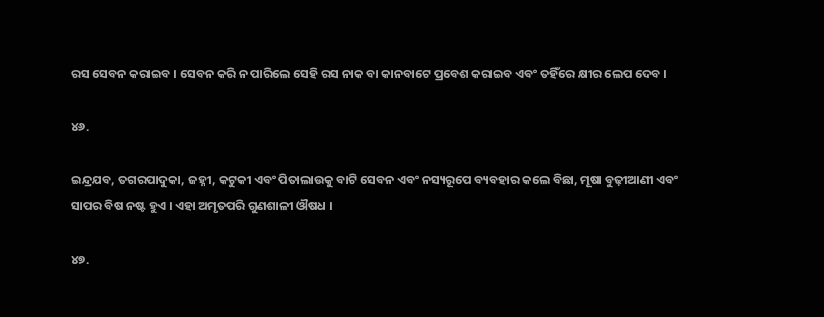ରସ ସେବନ କରାଇବ । ସେବନ କରି ନ ପାରିଲେ ସେହି ରସ ନାକ ବା କାନବାଟେ ପ୍ରବେଶ କରାଇବ ଏବଂ ତହିଁରେ କ୍ଷୀର ଲେପ ଦେବ ।

୪୬.

ଇନ୍ଦ୍ରଯବ, ତଗରପାଦୁକା, ଜହ୍ନୀ, କଟୁକୀ ଏବଂ ପିତାଲାଉକୁ ବାଟି ସେବନ ଏବଂ ନସ୍ୟରୂପେ ବ୍ୟବହାର କଲେ ବିଛା, ମୂଷା ବୁଢ଼ୀଆଣୀ ଏବଂ ସାପର ବିଷ ନଷ୍ଟ ହୁଏ । ଏହା ଅମୃତପରି ଗୁଣଶାଳୀ ଔଷଧ ।

୪୭.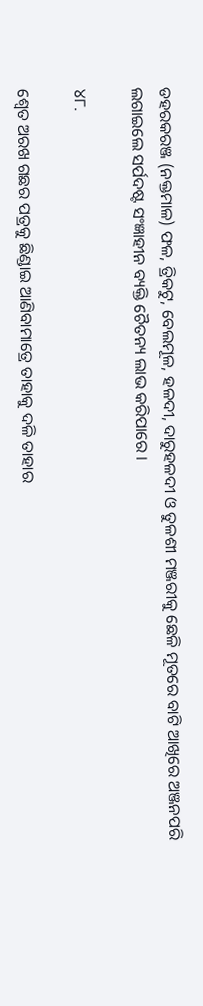ଡହରକରଞ୍ଜ (ନକ୍ତମାଳ) ଫଳ, ତ୍ରିକଟୁ, ବେଲମୂଳ, ହଳଦୀ, ଦାରୁହଳଦୀ ଓ ତୁଳଶୀ ମଞ୍ଜରୀକୁ ଛେଳି ମୂତରେ ବାଟି ଆଖିରେ ଅଞ୍ଜନପରି ଲଗାଇଲେ ସର୍ପଦଷ୍ଟ ସଂଜ୍ଞାହୀନ ବ୍ୟକ୍ତି ଚୈତନ୍ୟ ଲାଭ କରିପାରେ ।

୪୮.

ଶ୍ୱେତ ଅରଖ ଗଛର ପତ୍ରକୁ ଛିଣ୍ଡାଇ ଆଣିବାମାତ୍ରେ ତାହାକୁ ଦଳି ତାହାର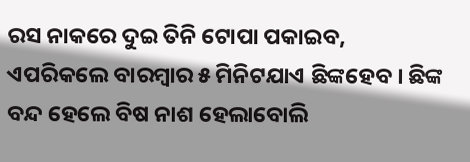ରସ ନାକରେ ଦୁଇ ତିନି ଟୋପା ପକାଇବ, ଏପରିକଲେ ବାରମ୍ବାର ୫ ମିନିଟଯାଏ ଛିଙ୍କହେବ । ଛିଙ୍କ ବନ୍ଦ ହେଲେ ବିଷ ନାଶ ହେଲାବୋଲି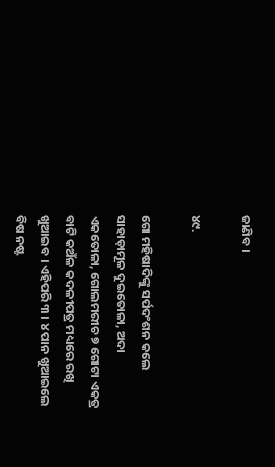ଜାଣିବ ।

୪୯.

ଗୋ ମହିଷାଦିଙ୍କୁ ସର୍ପଦଂଶନ କଲେ ସାହାଡ଼ାମୂଳ ଦୁଇତୋଳା, ଅଦା ଏକତୋଳା, ଗୋଲମରୀଚ ୭ ଗୋଟା ଏକତ୍ର ବାଟି କଅଁଳ କଦଳୀପତ୍ର ମଧ୍ୟରେ ରଖି ଖୁଆଇବ । ଏହିପରି ୩ । ୪ ପାନ ଖୁଆଇଲେ ବିଷ ନଷ୍ଟ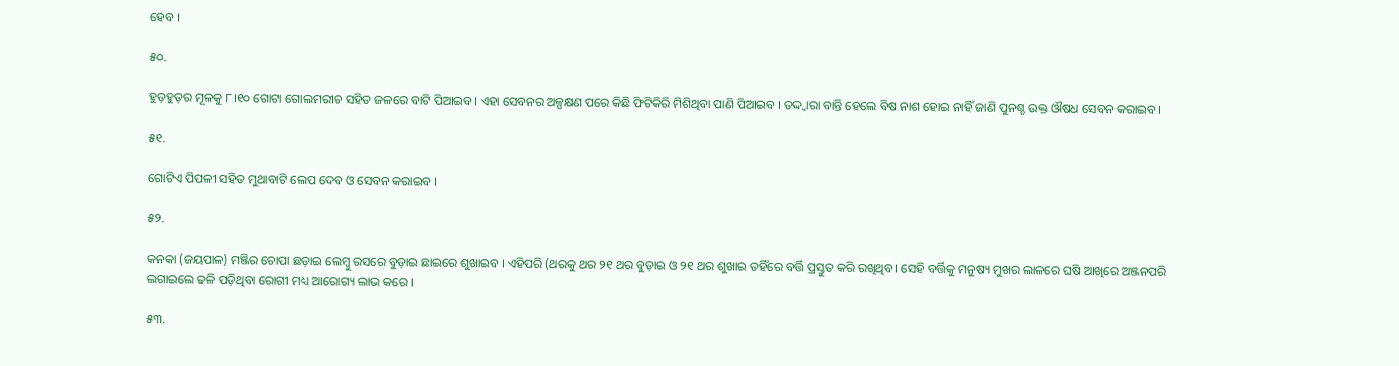ହେବ ।

୫୦.

ହୁଡ଼ହୁଡ଼ର ମୂଳକୁ ୮।୧୦ ଗୋଟା ଗୋଲମରୀଚ ସହିତ ଜଳରେ ବାଟି ପିଆଇବ । ଏହା ସେବନର ଅଳ୍ପକ୍ଷଣ ପରେ କିଛି ଫିଟିକିରି ମିଶିଥିବା ପାଣି ପିଆଇବ । ତଦ୍ଦ୍ୱାରା ବାନ୍ତି ହେଲେ ବିଷ ନାଶ ହୋଇ ନାହିଁ ଜାଣି ପୁନଶ୍ଚ ଉକ୍ତ ଔଷଧ ସେବନ କରାଇବ ।

୫୧.

ଗୋଟିଏ ପିପଳୀ ସହିତ ମୁଥାବାଟି ଲେପ ଦେବ ଓ ସେବନ କରାଇବ ।

୫୨.

କନକା (ଜୟପାଳ) ମଞ୍ଜିର ଚୋପା ଛଡ଼ାଇ ଲେମ୍ବୁ ରସରେ ବୁଡ଼ାଇ ଛାଇରେ ଶୁଖାଇବ । ଏହିପରି (ଥରକୁ ଥର ୨୧ ଥର ବୁଡ଼ାଇ ଓ ୨୧ ଥର ଶୁଖାଇ ତହିଁରେ ବର୍ତ୍ତି ପ୍ରସ୍ତୁତ କରି ରଖିଥିବ । ସେହି ବର୍ତ୍ତିକୁ ମନୁଷ୍ୟ ମୁଖର ଲାଳରେ ଘଷି ଆଖିରେ ଅଞ୍ଜନପରି ଲଗାଇଲେ ଢଳି ପଡ଼ିଥିବା ରୋଗୀ ମଧ୍ୟ ଆରୋଗ୍ୟ ଲାଭ କରେ ।

୫୩.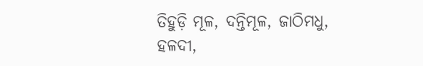ତିହୁଡ଼ି ମୂଳ, ଦନ୍ତିମୂଳ, ଜାଠିମଧୁ, ହଳଦୀ,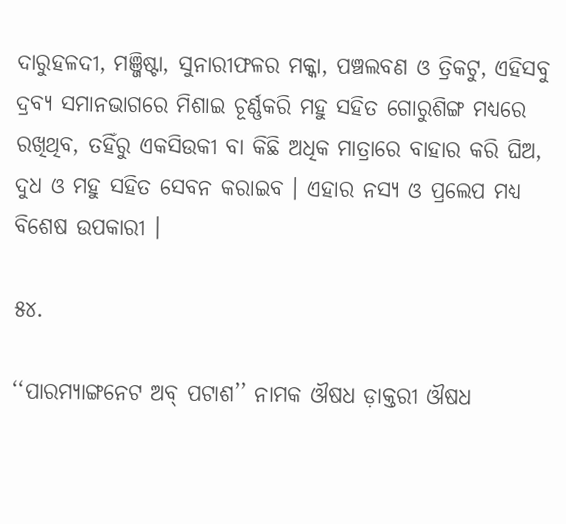ଦାରୁହଳଦୀ, ମଞ୍ଜିଷ୍ଟା, ସୁନାରୀଫଳର ମକ୍କା, ପଞ୍ଚଲବଣ ଓ ତ୍ରିକଟୁ, ଏହିସବୁ ଦ୍ରବ୍ୟ ସମାନଭାଗରେ ମିଶାଇ ଚୂର୍ଣ୍ଣକରି ମହୁ ସହିତ ଗୋରୁଶିଙ୍ଗ ମଧ୍ୟରେ ରଖିଥିବ, ତହିଁରୁ ଏକସିଉକୀ ବା କିଛି ଅଧିକ ମାତ୍ରାରେ ବାହାର କରି ଘିଅ, ଦୁଧ ଓ ମହୁ ସହିତ ସେବନ କରାଇବ । ଏହାର ନସ୍ୟ ଓ ପ୍ରଲେପ ମଧ୍ୟ ବିଶେଷ ଉପକାରୀ ।

୫୪.

‘‘ପାରମ୍ୟାଙ୍ଗନେଟ ଅବ୍‍ ପଟାଶ’’ ନାମକ ଔଷଧ ଡ଼ାକ୍ତରୀ ଔଷଧ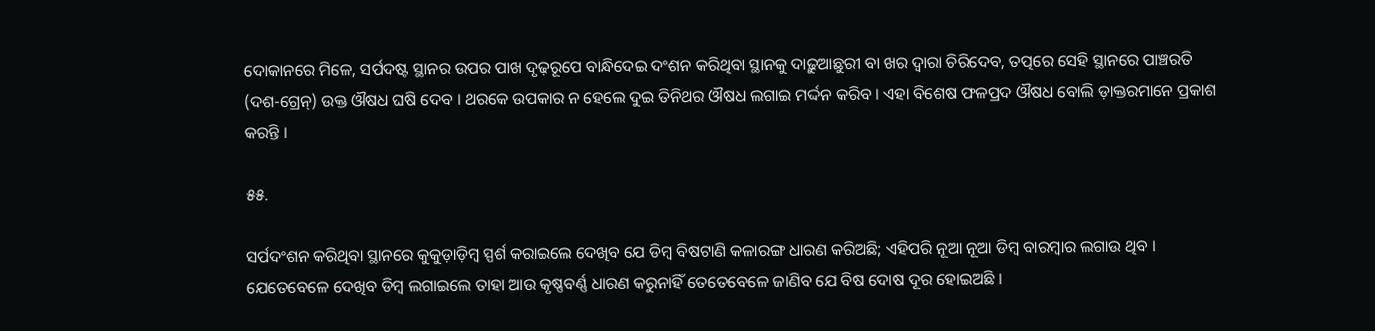ଦୋକାନରେ ମିଳେ, ସର୍ପଦଷ୍ଟ ସ୍ଥାନର ଉପର ପାଖ ଦୃଢ଼ରୂପେ ବାନ୍ଧିଦେଇ ଦଂଶନ କରିଥିବା ସ୍ଥାନକୁ ଦାଢ଼ୁଆଛୁରୀ ବା ଖର ଦ୍ୱାରା ଚିରିଦେବ, ତତ୍ପରେ ସେହି ସ୍ଥାନରେ ପାଞ୍ଚରତି (ଦଶ-ଗ୍ରେନ୍‌) ଉକ୍ତ ଔଷଧ ଘଷି ଦେବ । ଥରକେ ଉପକାର ନ ହେଲେ ଦୁଇ ତିନିଥର ଔଷଧ ଲଗାଇ ମର୍ଦ୍ଦନ କରିବ । ଏହା ବିଶେଷ ଫଳପ୍ରଦ ଔଷଧ ବୋଲି ଡ଼ାକ୍ତରମାନେ ପ୍ରକାଶ କରନ୍ତି ।

୫୫.

ସର୍ପଦଂଶନ କରିଥିବା ସ୍ଥାନରେ କୁକୁଡ଼ାଡ଼ିମ୍ବ ସ୍ପର୍ଶ କରାଇଲେ ଦେଖିବ ଯେ ଡିମ୍ବ ବିଷଟାଣି କଳାରଙ୍ଗ ଧାରଣ କରିଅଛି; ଏହିପରି ନୂଆ ନୂଆ ଡିମ୍ବ ବାରମ୍ବାର ଲଗାଉ ଥିବ । ଯେତେବେଳେ ଦେଖିବ ଡିମ୍ବ ଲଗାଇଲେ ତାହା ଆଉ କୃଷ୍ଣବର୍ଣ୍ଣ ଧାରଣ କରୁନାହିଁ ତେତେବେଳେ ଜାଣିବ ଯେ ବିଷ ଦୋଷ ଦୂର ହୋଇଅଛି ।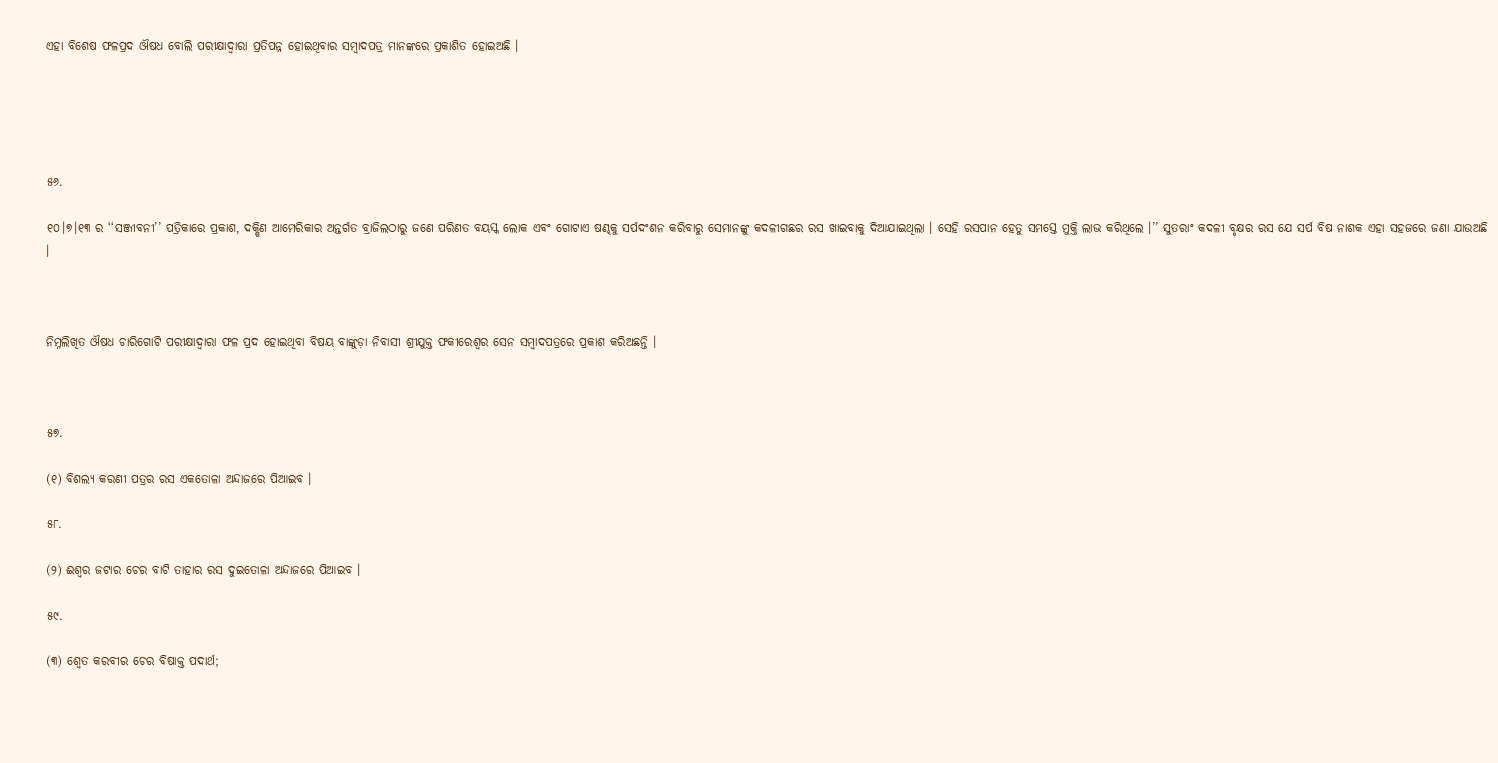ଏହା ବିଶେଷ ଫଳପ୍ରଦ ଔଷଧ ବୋଲି ପରୀକ୍ଷାଦ୍ୱାରା ପ୍ରତିପନ୍ନ ହୋଇଥିବାର ସମ୍ବାଦପତ୍ର ମାନଙ୍କରେ ପ୍ରକାଶିତ ହୋଇଅଛି ।





୫୬.

୧୦।୭।୧୩ ର ‘‘ସଞ୍ଜୀବନୀ’’ ପତ୍ରିକାରେ ପ୍ରକାଶ, ଦକ୍ଷିଣ ଆମେରିକାର ଅନ୍ତର୍ଗତ ବ୍ରାଜିଲଠାରୁ ଜଣେ ପରିଣତ ବୟସ୍କ ଲୋକ ଏବଂ ଗୋଟାଏ ଷଣ୍ଢକୁ ସର୍ପଦଂଶନ କରିବାରୁ ସେମାନଙ୍କୁ କଦଳୀଗଛର ରସ ଖାଇବାକୁ ଦିଆଯାଇଥିଲା । ସେହି ରସପାନ ହେତୁ ସମସ୍ତେ ମୁକ୍ତି ଲାଭ କରିଥିଲେ ।’’ ସୁତରାଂ କଦଳୀ ବୃକ୍ଷର ରସ ଯେ ସର୍ପ ବିଷ ନାଶକ ଏହା ସହଜରେ ଜଣା ଯାଉଅଛି ।



ନିମ୍ନଲିଖିତ ଔଷଧ ଚାରିଗୋଟି ପରୀକ୍ଷାଦ୍ୱାରା ଫଳ ପ୍ରଦ ହୋଇଥିବା ବିଷୟ ବାଙ୍କୁଡ଼ା ନିବାସୀ ଶ୍ରୀଯୁକ୍ତ ଫକୀରେଶ୍ୱର ସେନ ସମ୍ବାଦପତ୍ରରେ ପ୍ରକାଶ କରିଅଛନ୍ତି ।



୫୭.

(୧) ବିଶଲ୍ୟ କରଣୀ ପତ୍ରର ରସ ଏକତୋଳା ଅନ୍ଦାଜରେ ପିଆଇବ ।

୫୮.

(୨) ଈଶ୍ୱର ଜଟାର ଚେର ବାଟି ତାହାର ରସ ଦୁଇତୋଳା ଅନ୍ଦାଜରେ ପିଆଇବ ।

୫୯.

(୩) ଶ୍ୱେତ କରବୀର ଚେର ବିଷାକ୍ତ ପଦାର୍ଥ;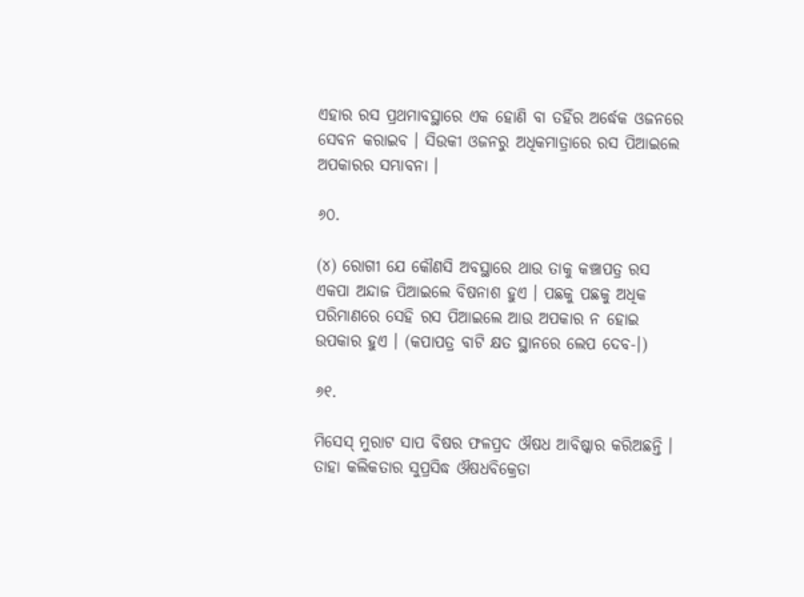ଏହାର ରସ ପ୍ରଥମାବସ୍ଥାରେ ଏକ ହୋଣି ବା ତହିଁର ଅର୍ଦ୍ଧେକ ଓଜନରେ ସେବନ କରାଇବ । ସିଉକୀ ଓଜନରୁ ଅଧିକମାତ୍ରାରେ ରସ ପିଆଇଲେ ଅପକାରର ସମ୍ଭାବନା ।

୬୦.

(୪) ରୋଗୀ ଯେ କୌଣସି ଅବସ୍ଥାରେ ଥାଉ ତାକୁ କଞ୍ଚାପତ୍ର ରସ ଏକପା ଅନ୍ଦାଜ ପିଆଇଲେ ବିଷନାଶ ହୁଏ । ପଛକୁ ପଛକୁ ଅଧିକ ପରିମାଣରେ ସେହି ରସ ପିଆଇଲେ ଆଉ ଅପକାର ନ ହୋଇ ଉପକାର ହୁଏ । (କପାପତ୍ର ବାଟି କ୍ଷତ ସ୍ଥାନରେ ଲେପ ଦେବ-।)

୬୧.

ମିସେସ୍‌ ମୁରାଟ ସାପ ବିଷର ଫଳପ୍ରଦ ଔଷଧ ଆବିଷ୍କାର କରିଅଛନ୍ତି । ତାହା କଲିକତାର ସୁପ୍ରସିଦ୍ଧ ଔଷଧବିକ୍ରେତା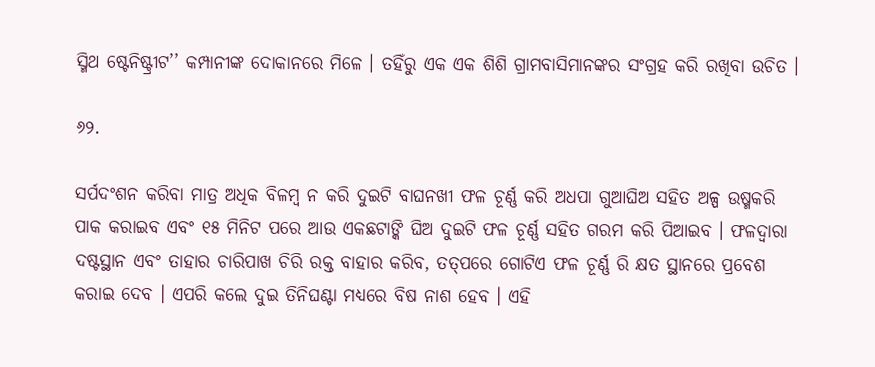ସ୍ମିଥ ଷ୍ଟେନିଷ୍ଟ୍ରୀଟ’’ କମ୍ପାନୀଙ୍କ ଦୋକାନରେ ମିଳେ । ତହିଁରୁ ଏକ ଏକ ଶିଶି ଗ୍ରାମବାସିମାନଙ୍କର ସଂଗ୍ରହ କରି ରଖିବା ଉଚିତ ।

୬୨.

ସର୍ପଦଂଶନ କରିବା ମାତ୍ର ଅଧିକ ବିଳମ୍ବ ନ କରି ଦୁଇଟି ବାଘନଖୀ ଫଳ ଚୂର୍ଣ୍ଣ କରି ଅଧପା ଗୁଆଘିଅ ସହିତ ଅଳ୍ପ ଉଷ୍ମକରି ପାକ କରାଇବ ଏବଂ ୧୫ ମିନିଟ ପରେ ଆଉ ଏକଛଟାଙ୍କି ଘିଅ ଦୁଇଟି ଫଳ ଚୂର୍ଣ୍ଣ ସହିତ ଗରମ କରି ପିଆଇବ । ଫଳଦ୍ୱାରା ଦଷ୍ଟସ୍ଥାନ ଏବଂ ତାହାର ଚାରିପାଖ ଚିରି ରକ୍ତ ବାହାର କରିବ, ତତ୍‌ପରେ ଗୋଟିଏ ଫଳ ଚୂର୍ଣ୍ଣ ରି କ୍ଷତ ସ୍ଥାନରେ ପ୍ରବେଶ କରାଇ ଦେବ । ଏପରି କଲେ ଦୁଇ ତିନିଘଣ୍ଟା ମଧ୍ୟରେ ବିଷ ନାଶ ହେବ । ଏହି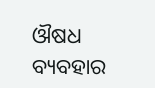ଔଷଧ ବ୍ୟବହାର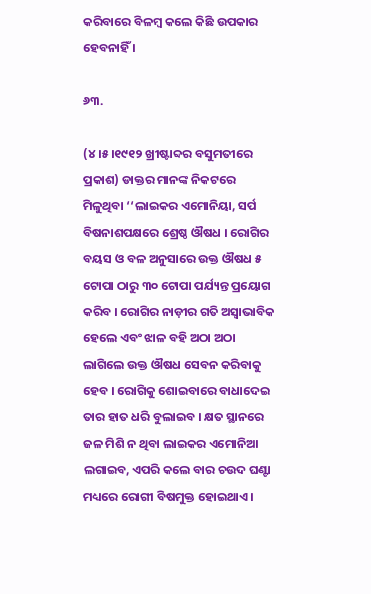କରିବାରେ ବିଳମ୍ବ କଲେ କିଛି ଉପକାର ହେବନାହିଁ ।

୬୩.

(୪।୫।୧୯୧୨ ଖ୍ରୀଷ୍ଟାବ୍ଦର ବସୁମତୀରେ ପ୍ରକାଶ) ଡାକ୍ତର ମାନଙ୍କ ନିକଟରେ ମିଳୁଥିବା ‘‘ଲାଇକର ଏମୋନିୟା, ସର୍ପ ବିଷନାଶପକ୍ଷରେ ଶ୍ରେଷ୍ଠ ଔଷଧ । ରୋଗିର ବୟସ ଓ ବଳ ଅନୁସାରେ ଉକ୍ତ ଔଷଧ ୫ ଟୋପା ଠାରୁ ୩୦ ଟୋପା ପର୍ଯ୍ୟନ୍ତ ପ୍ରୟୋଗ କରିବ । ରୋଗିର ନାଡ଼ୀର ଗତି ଅସ୍ୱାଭାବିକ ହେଲେ ଏବଂ ଝାଳ ବହି ଅଠା ଅଠା ଲାଗିଲେ ଉକ୍ତ ଔଷଧ ସେବନ କରିବାକୁ ହେବ । ରୋଗିକୁ ଶୋଇବାରେ ବାଧାଦେଇ ତାର ହାତ ଧରି ବୁଲାଇବ । କ୍ଷତ ସ୍ଥାନରେ ଜଳ ମିଶି ନ ଥିବା ଲାଇକର ଏମୋନିଆ ଲଗାଇବ, ଏପରି କଲେ ବାର ଚଉଦ ଘଣ୍ଟା ମଧ୍ୟରେ ରୋଗୀ ବିଷମୁକ୍ତ ହୋଇଥାଏ ।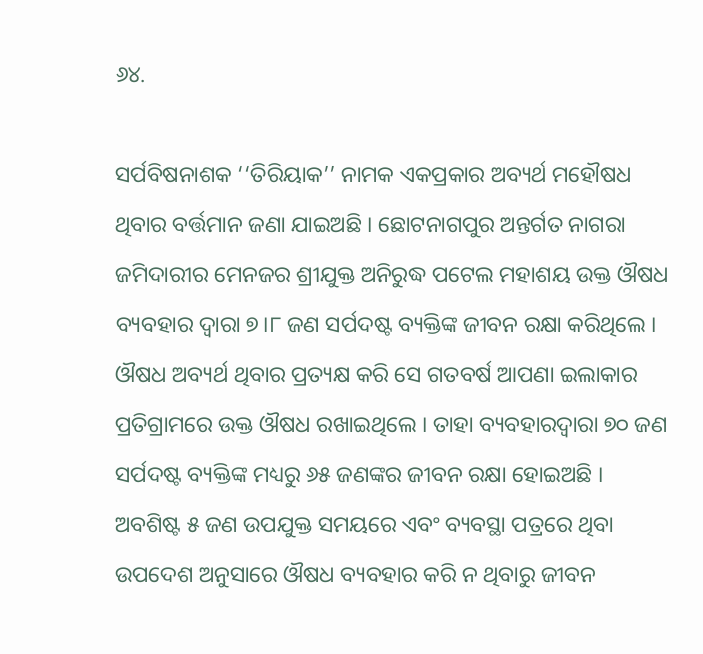୬୪.

ସର୍ପବିଷନାଶକ ‘‘ତିରିୟାକ’’ ନାମକ ଏକପ୍ରକାର ଅବ୍ୟର୍ଥ ମହୌଷଧ ଥିବାର ବର୍ତ୍ତମାନ ଜଣା ଯାଇଅଛି । ଛୋଟନାଗପୁର ଅନ୍ତର୍ଗତ ନାଗରା ଜମିଦାରୀର ମେନଜର ଶ୍ରୀଯୁକ୍ତ ଅନିରୁଦ୍ଧ ପଟେଲ ମହାଶୟ ଉକ୍ତ ଔଷଧ ବ୍ୟବହାର ଦ୍ୱାରା ୭।୮ ଜଣ ସର୍ପଦଷ୍ଟ ବ୍ୟକ୍ତିଙ୍କ ଜୀବନ ରକ୍ଷା କରିଥିଲେ । ଔଷଧ ଅବ୍ୟର୍ଥ ଥିବାର ପ୍ରତ୍ୟକ୍ଷ କରି ସେ ଗତବର୍ଷ ଆପଣା ଇଲାକାର ପ୍ରତିଗ୍ରାମରେ ଉକ୍ତ ଔଷଧ ରଖାଇଥିଲେ । ତାହା ବ୍ୟବହାରଦ୍ୱାରା ୭୦ ଜଣ ସର୍ପଦଷ୍ଟ ବ୍ୟକ୍ତିଙ୍କ ମଧ୍ୟରୁ ୬୫ ଜଣଙ୍କର ଜୀବନ ରକ୍ଷା ହୋଇଅଛି । ଅବଶିଷ୍ଟ ୫ ଜଣ ଉପଯୁକ୍ତ ସମୟରେ ଏବଂ ବ୍ୟବସ୍ଥା ପତ୍ରରେ ଥିବା ଉପଦେଶ ଅନୁସାରେ ଔଷଧ ବ୍ୟବହାର କରି ନ ଥିବାରୁ ଜୀବନ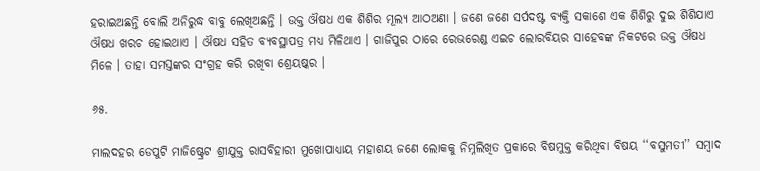ହରାଇଅଛନ୍ତି ବୋଲି ଅନିରୁଦ୍ଧ ବାବୁ ଲେଖିଅଛନ୍ତି । ଉକ୍ତ ଔଷଧ ଏକ ଶିଶିର ମୂଲ୍ୟ ଆଠଅଣା । ଜଣେ ଜଣେ ସର୍ପଦଷ୍ଟ ବ୍ୟକ୍ତି ସକାଶେ ଏକ ଶିଶିରୁ ଦୁଇ ଶିଶିଯାଏ ଔଷଧ ଖରଚ ହୋଇଥାଏ । ଔଷଧ ସହିତ ବ୍ୟବସ୍ଥାପତ୍ର ମଧ୍ୟ ମିଳିଥାଏ । ଗାଜିପୁର ଠାରେ ରେଭରେଣ୍ଡ ଏଇଚ ଲୋରବିୟର ସାହେବଙ୍କ ନିକଟରେ ଉକ୍ତ ଔଷଧ ମିଳେ । ତାହା ସମସ୍ତଙ୍କର ସଂଗ୍ରହ କରି ରଖିବା ଶ୍ରେୟଷ୍କର ।

୬୫.

ମାଲଦହର ଡେପୁଟି ମାଜିଷ୍ଟ୍ରେଟ ଶ୍ରୀଯୁକ୍ତ ରାସବିହାରୀ ମୁଖୋପାଧ୍ୟାୟ ମହାଶୟ ଜଣେ ଲୋକକୁ ନିମ୍ନଲିଖିତ ପ୍ରକାରେ ବିଷମୁକ୍ତ କରିଥିବା ବିଷୟ ‘‘ବସୁମତୀ’’ ସମ୍ବାଦ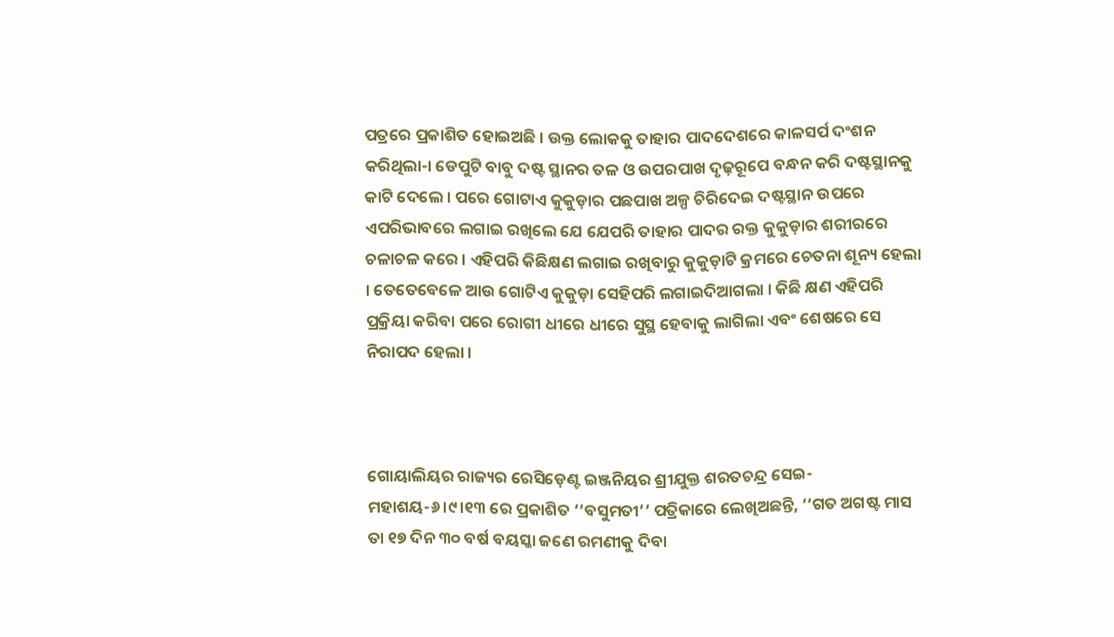ପତ୍ରରେ ପ୍ରକାଶିତ ହୋଇଅଛି । ଉକ୍ତ ଲୋକକୁ ତାହାର ପାଦଦେଶରେ କାଳସର୍ପ ଦଂଶନ କରିଥିଲା-। ଡେପୁଟି ବାବୁ ଦଷ୍ଟ ସ୍ଥାନର ତଳ ଓ ଉପରପାଖ ଦୃଢ଼ରୂପେ ବନ୍ଧନ କରି ଦଷ୍ଟସ୍ଥାନକୁ କାଟି ଦେଲେ । ପରେ ଗୋଟାଏ କୁକୁଡ଼ାର ପଛପାଖ ଅଳ୍ପ ଚିରିଦେଇ ଦଷ୍ଟସ୍ଥାନ ଉପରେ ଏପରିଭାବରେ ଲଗାଇ ରଖିଲେ ଯେ ଯେପରି ତାହାର ପାଦର ରକ୍ତ କୁକୁଡ଼ାର ଶରୀରରେ ଚଳାଚଳ କରେ । ଏହିପରି କିଛିକ୍ଷଣ ଲଗାଇ ରଖିବାରୁ କୁକୁଡ଼ାଟି କ୍ରମରେ ଚେତନା ଶୂନ୍ୟ ହେଲା । ତେତେବେଳେ ଆଉ ଗୋଟିଏ କୁକୁଡ଼ା ସେହିପରି ଲଗାଇଦିଆଗଲା । କିଛି କ୍ଷଣ ଏହିପରି ପ୍ରକ୍ରିୟା କରିବା ପରେ ରୋଗୀ ଧୀରେ ଧୀରେ ସୁସ୍ଥ ହେବାକୁ ଲାଗିଲା ଏବଂ ଶେଷରେ ସେ ନିରାପଦ ହେଲା ।



ଗୋୟାଲିୟର ରାଜ୍ୟର ରେସିଡ଼େଣ୍ଟ ଇଞ୍ଜନିୟର ଶ୍ରୀଯୁକ୍ତ ଶରତଚନ୍ଦ୍ର ସେଇ-ମହାଶୟ-୬।୯।୧୩ ରେ ପ୍ରକାଶିତ ‘‘ବସୁମତୀ’’ ପତ୍ରିକାରେ ଲେଖିଅଛନ୍ତି, ‘‘ଗତ ଅଗଷ୍ଟ ମାସ ତା ୧୭ ଦିନ ୩୦ ବର୍ଷ ବୟସ୍କା ଜଣେ ରମଣୀକୁ ଦିବା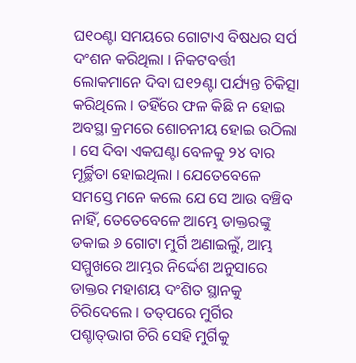ଘ୧୦ଣ୍ଟା ସମୟରେ ଗୋଟାଏ ବିଷଧର ସର୍ପ ଦଂଶନ କରିଥିଲା । ନିକଟବର୍ତ୍ତୀ ଲୋକମାନେ ଦିବା ଘ୧୨ଣ୍ଟା ପର୍ଯ୍ୟନ୍ତ ଚିକିତ୍ସା କରିଥିଲେ । ତହିଁରେ ଫଳ କିଛି ନ ହୋଇ ଅବସ୍ଥା କ୍ରମରେ ଶୋଚନୀୟ ହୋଇ ଉଠିଲା । ସେ ଦିବା ଏକଘଣ୍ଟା ବେଳକୁ ୨୪ ବାର ମୂର୍ଚ୍ଛିତା ହୋଇଥିଲା । ଯେତେବେଳେ ସମସ୍ତେ ମନେ କଲେ ଯେ ସେ ଆଉ ବଞ୍ଚିବ ନାହିଁ, ତେତେବେଳେ ଆମ୍ଭେ ଡାକ୍ତରଙ୍କୁ ଡକାଇ ୬ ଗୋଟା ମୁର୍ଗି ଅଣାଇଲୁଁ, ଆମ୍ଭ ସମ୍ମୁଖରେ ଆମ୍ଭର ନିର୍ଦ୍ଦେଶ ଅନୁସାରେ ଡାକ୍ତର ମହାଶୟ ଦଂଶିତ ସ୍ଥାନକୁ ଚିରିଦେଲେ । ତତ୍‌ପରେ ମୁର୍ଗିର ପଶ୍ଚାତ୍‌ଭାଗ ଚିରି ସେହି ମୁର୍ଗିକୁ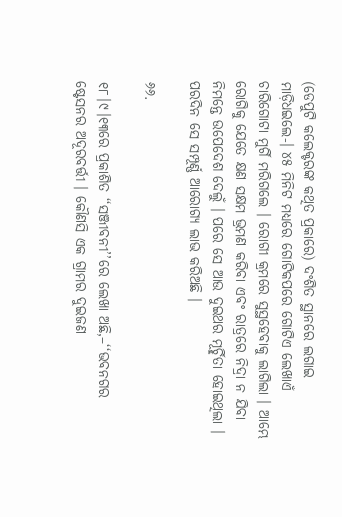(ଡେପୁଟି କଲେକ୍ଟରଙ୍କ କଥିତ ପ୍ରକାରେ) ଦଂଶିତ ସ୍ଥାନରେ ଲଗାଇ ମାଡ଼ିଧଇଲେ-। ୪୫ ମିନିଟ ମଧ୍ୟରେ ଗୋଟିକପରେ ଗୋଟିଏ ଲେଖାଏଁ ଚାରିଗୋଟା ମୁର୍ଗି ମରିଗଲେ । ରୋଗୀ କ୍ରମରେ ସୁସ୍ଥହେବାକୁ ଲାଗିଲା । ଆମ୍ଭେ ରୋଗିକୁ ଯେତେ କ୍ଷଣ ସକ୍ଷମ ଭ୍ରମଣ କରିବା ଏବଂ ରାତ୍ରରେ ନିଦ୍ରା ନ ଯିବା ନିମନ୍ତେ ଉପେଦେଶ ଦେଲୁଁ । ପରେ ସେ ଆଉ ଦୁଇଥର ମୂର୍ଚ୍ଛିତା ହୋଇଥିଲା । ପରଦିନ ସେ ସମ୍ପୂର୍ଣ୍ଣ ଆରୋଗ୍ୟ ଲାଭ କରିଅଛି ।

୬୬.

୧୮।୯।୧୩ରେ ପ୍ରକାଶିତ ‘‘ସଞ୍ଜୀବନୀ’’ରେ ଲେଖା ଅଛି,–‘‘ଭବନଗର ଷ୍ଟେସନର ଅଦୂରବର୍ତ୍ତୀ । କୌଣସି ଏକ ଗ୍ରାମର ଦୁଇଜଣ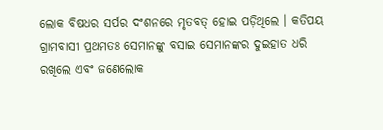ଲୋକ ବିଷଧର ସର୍ପର ଦଂଶନରେ ମୃତବତ୍‌ ହୋଇ ପଡ଼ିଥିଲେ । କତିପୟ ଗ୍ରାମବାସୀ ପ୍ରଥମତଃ ସେମାନଙ୍କୁ ବସାଇ ସେମାନଙ୍କର ଦୁଇହାତ ଧରି ରଖିଲେ ଏବଂ ଜଣେଲୋକ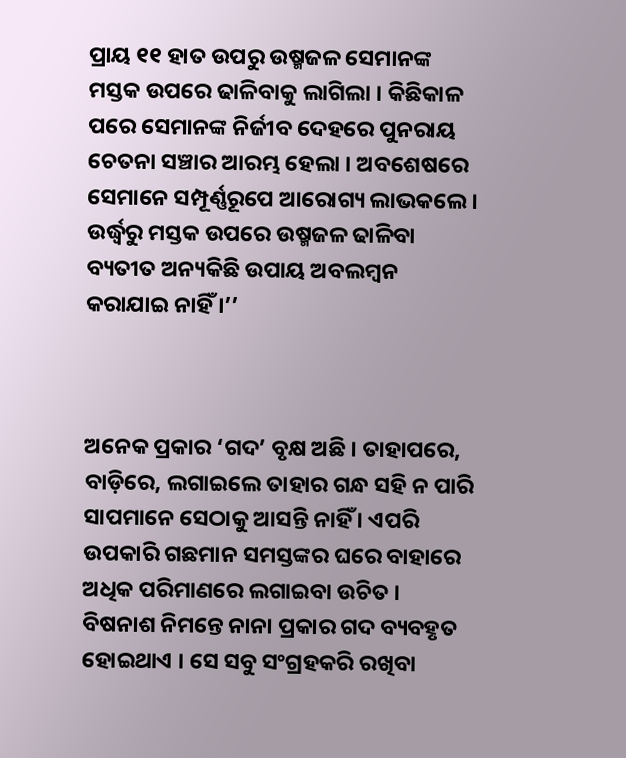ପ୍ରାୟ ୧୧ ହାତ ଉପରୁ ଉଷ୍ମଜଳ ସେମାନଙ୍କ ମସ୍ତକ ଉପରେ ଢାଳିବାକୁ ଲାଗିଲା । କିଛିକାଳ ପରେ ସେମାନଙ୍କ ନିର୍ଜୀବ ଦେହରେ ପୁନରାୟ ଚେତନା ସଞ୍ଚାର ଆରମ୍ଭ ହେଲା । ଅବଶେଷରେ ସେମାନେ ସମ୍ପୂର୍ଣ୍ଣରୂପେ ଆରୋଗ୍ୟ ଲାଭକଲେ । ଉର୍ଦ୍ଧ୍ୱରୁ ମସ୍ତକ ଉପରେ ଉଷ୍ମଜଳ ଢାଳିବା ବ୍ୟତୀତ ଅନ୍ୟକିଛି ଉପାୟ ଅବଲମ୍ବନ କରାଯାଇ ନାହିଁ ।’’



ଅନେକ ପ୍ରକାର ‘ଗଦ’ ବୃକ୍ଷ ଅଛି । ତାହାପରେ, ବାଡ଼ିରେ, ଲଗାଇଲେ ତାହାର ଗନ୍ଧ ସହି ନ ପାରି ସାପମାନେ ସେଠାକୁ ଆସନ୍ତି ନାହିଁ । ଏପରି ଉପକାରି ଗଛମାନ ସମସ୍ତଙ୍କର ଘରେ ବାହାରେ ଅଧିକ ପରିମାଣରେ ଲଗାଇବା ଉଚିତ । ବିଷନାଶ ନିମନ୍ତେ ନାନା ପ୍ରକାର ଗଦ ବ୍ୟବହୃତ ହୋଇଥାଏ । ସେ ସବୁ ସଂଗ୍ରହକରି ରଖିବା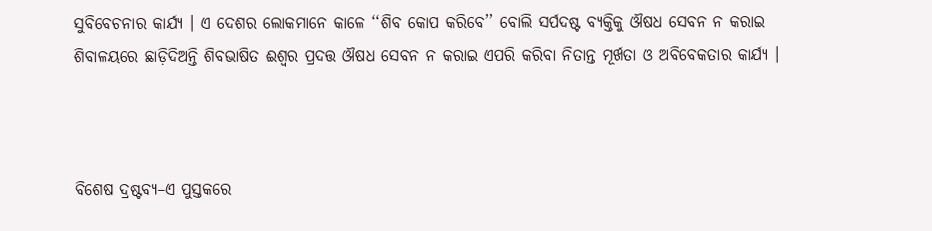ସୁବିବେଚନାର କାର୍ଯ୍ୟ । ଏ ଦେଶର ଲୋକମାନେ କାଳେ ‘‘ଶିବ କୋପ କରିବେ’’ ବୋଲି ସର୍ପଦଷ୍ଟ ବ୍ୟକ୍ତିକୁ ଔଷଧ ସେବନ ନ କରାଇ ଶିବାଳୟରେ ଛାଡ଼ିଦିଅନ୍ତି ଶିବଭାଷିତ ଈଶ୍ୱର ପ୍ରଦତ୍ତ ଔଷଧ ସେବନ ନ କରାଇ ଏପରି କରିବା ନିତାନ୍ତ ମୂର୍ଖତା ଓ ଅବିବେକତାର କାର୍ଯ୍ୟ ।



ବିଶେଷ ଦ୍ରଷ୍ଟବ୍ୟ–ଏ ପୁସ୍ତକରେ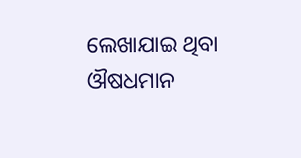ଲେଖାଯାଇ ଥିବା ଔଷଧମାନ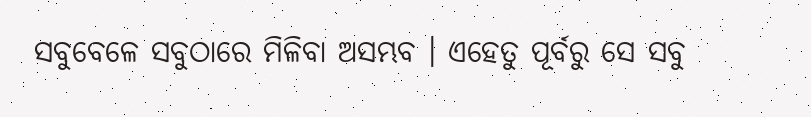ସବୁବେଳେ ସବୁଠାରେ ମିଳିବା ଅସମ୍ଭବ । ଏହେତୁ ପୂର୍ବରୁ ସେ ସବୁ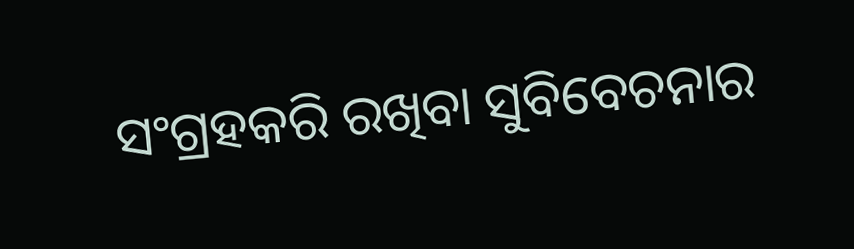ସଂଗ୍ରହକରି ରଖିବା ସୁବିବେଚନାର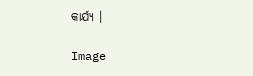କାର୍ଯ୍ୟ ।

Image